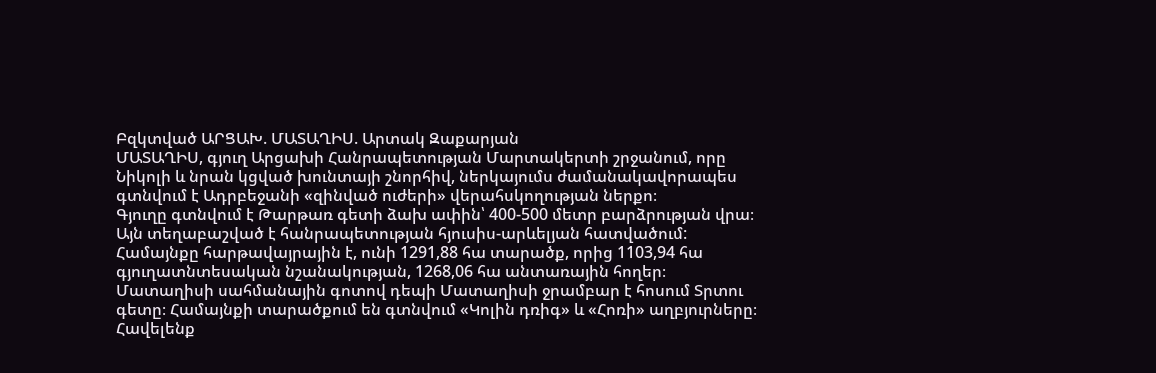Բզկտված ԱՐՑԱԽ. ՄԱՏԱՂԻՍ. Արտակ Զաքարյան
ՄԱՏԱՂԻՍ, գյուղ Արցախի Հանրապետության Մարտակերտի շրջանում, որը Նիկոլի և նրան կցված խունտայի շնորհիվ, ներկայումս ժամանակավորապես գտնվում է Ադրբեջանի «զինված ուժերի» վերահսկողության ներքո։
Գյուղը գտնվում է Թարթառ գետի ձախ ափին՝ 400-500 մետր բարձրության վրա։ Այն տեղաբաշված է հանրապետության հյուսիս-արևելյան հատվածում:
Համայնքը հարթավայրային է, ունի 1291,88 հա տարածք, որից 1103,94 հա գյուղատնտեսական նշանակության, 1268,06 հա անտառային հողեր։ Մատաղիսի սահմանային գոտով դեպի Մատաղիսի ջրամբար է հոսում Տրտու գետը։ Համայնքի տարածքում են գտնվում «Կոլին դռիգ» և «Հոռի» աղբյուրները։ Հավելենք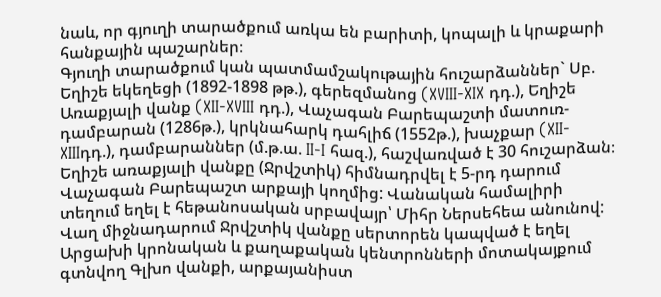նաև, որ գյուղի տարածքում առկա են բարիտի, կոպալի և կրաքարի հանքային պաշարներ։
Գյուղի տարածքում կան պատմամշակութային հուշարձաններ` Սբ. Եղիշե եկեղեցի (1892-1898 թթ.), գերեզմանոց (XVIII-XIX դդ.), Եղիշե Առաքյալի վանք (XII-XVIII դդ.), Վաչագան Բարեպաշտի մատուռ-դամբարան (1286թ.), կրկնահարկ դահլիճ (1552թ.), խաչքար (XII-XIIIդդ.), դամբարաններ (մ.թ.ա. II-I հազ.), հաշվառված է 30 հուշարձան։
Եղիշե առաքյալի վանքը (Ջրվշտիկ) հիմնադրվել է 5-րդ դարում Վաչագան Բարեպաշտ արքայի կողմից: Վանական համալիրի տեղում եղել է հեթանոսական սրբավայր՝ Միհր Ներսեհեա անունով: Վաղ միջնադարում Ջրվշտիկ վանքը սերտորեն կապված է եղել Արցախի կրոնական և քաղաքական կենտրոնների մոտակայքում գտնվող Գլխո վանքի, արքայանիստ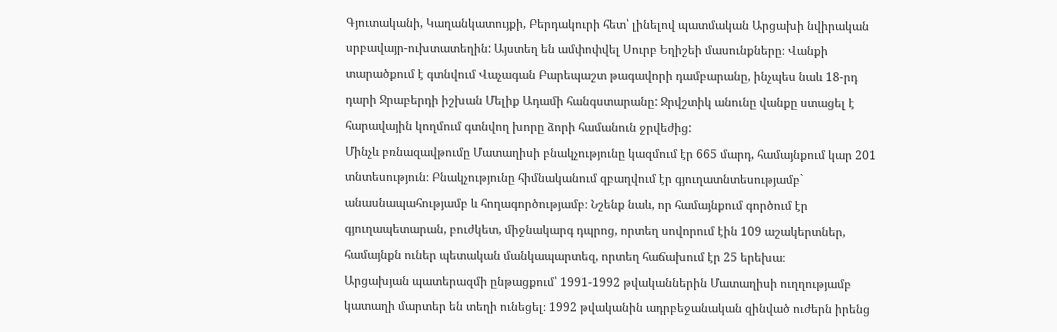Գյուտականի, Կաղանկատույքի, Բերդակուրի հետ՝ լինելով պատմական Արցախի նվիրական սրբավայր-ուխտատեղին: Այստեղ են ամփոփվել Սուրբ Եղիշեի մասունքները։ Վանքի տարածքում է գտնվում Վաչագան Բարեպաշտ թագավորի դամբարանը, ինչպես նաև 18-րդ դարի Ջրաբերդի իշխան Մելիք Ադամի հանգստարանը: Ջրվշտիկ անունը վանքը ստացել է հարավային կողմում գտնվող խորը ձորի համանուն ջրվեժից:
Մինչև բռնազավթումը Մատաղիսի բնակչությունը կազմում էր 665 մարդ, համայնքում կար 201 տնտեսություն։ Բնակչությունը հիմնականում զբաղվում էր գյուղատնտեսությամբ` անասնապահությամբ և հողագործությամբ։ Նշենք նաև, որ համայնքում գործում էր գյուղապետարան, բուժկետ, միջնակարգ դպրոց, որտեղ սովորում էին 109 աշակերտներ, համայնքն ուներ պետական մանկապարտեզ, որտեղ հաճախում էր 25 երեխա։
Արցախյան պատերազմի ընթացքում՝ 1991-1992 թվականներին Մատաղիսի ուղղությամբ կատաղի մարտեր են տեղի ունեցել։ 1992 թվականին ադրբեջանական զինված ուժերն իրենց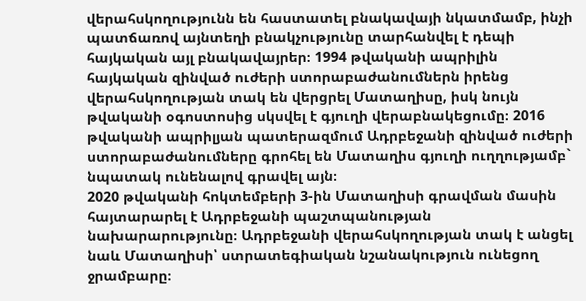վերահսկողությունն են հաստատել բնակավայի նկատմամբ, ինչի պատճառով այնտեղի բնակչությունը տարհանվել է դեպի հայկական այլ բնակավայրեր։ 1994 թվականի ապրիլին հայկական զինված ուժերի ստորաբաժանումներն իրենց վերահսկողության տակ են վերցրել Մատաղիսը, իսկ նույն թվականի օգոստոսից սկսվել է գյուղի վերաբնակեցումը։ 2016 թվականի ապրիլյան պատերազմում Ադրբեջանի զինված ուժերի ստորաբաժանումները գրոհել են Մատաղիս գյուղի ուղղությամբ` նպատակ ունենալով գրավել այն։
2020 թվականի հոկտեմբերի 3-ին Մատաղիսի գրավման մասին հայտարարել է Ադրբեջանի պաշտպանության նախարարությունը։ Ադրբեջանի վերահսկողության տակ է անցել նաև Մատաղիսի՝ ստրատեգիական նշանակություն ունեցող ջրամբարը։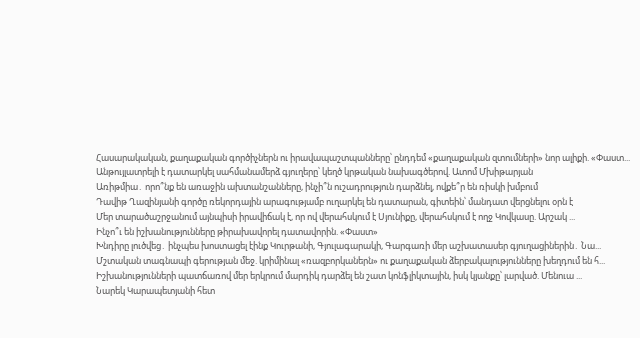Հասարակական, քաղաքական գործիչներն ու իրավապաշտպանները՝ ընդդեմ «քաղաքական զտումների» նոր ալիքի. «Փաստ...
Անթույլատրելի է դատարկել սահմանամերձ գյուղերը՝ կեղծ կրթական նախագծերով. Ատոմ Մխիթարյան
Առիթմիա․ որո՞նք են առաջին ախտանշանները, ինչի՞ն ուշադրություն դարձնել, ովքե՞ր են ռիսկի խմբում
Դավիթ Ղազինյանի գործը ռեկորդային արագությամբ ուղարկել են դատարան, գիտեին՝ մանդատ վերցնելու օրն է
Մեր տարածաշրջանում այնպիսի իրավիճակ է, որ ով վերահսկում է Սյունիքը, վերահսկում է ողջ Կովկասը. Արշակ ...
Ինչո՞ւ են իշխանությունները թիրախավորել դատավորին. «Փաստ»
Խնդիրը լուծվեց․ ինչպես խոստացել էինք Կուրթանի, Գյուլագարակի, Գարգառի մեր աշխատասեր գյուղացիներին․ Նա...
Մշտական տագնապի գերության մեջ. կրիմինալ «ռազբորկաներն» ու քաղաքական ձերբակալությունները խեղդում են հ...
Իշխանությունների պատճառով մեր երկրում մարդիկ դարձել են շատ կոնֆլիկտային, իսկ կյանքը՝ լարված. Մենուա ...
Նարեկ Կարապետյանի հետ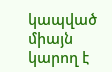կապված միայն կարող է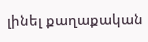լինել քաղաքական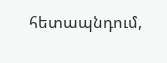հետապնդում,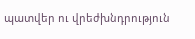պատվեր ու վրեժխնդրություն